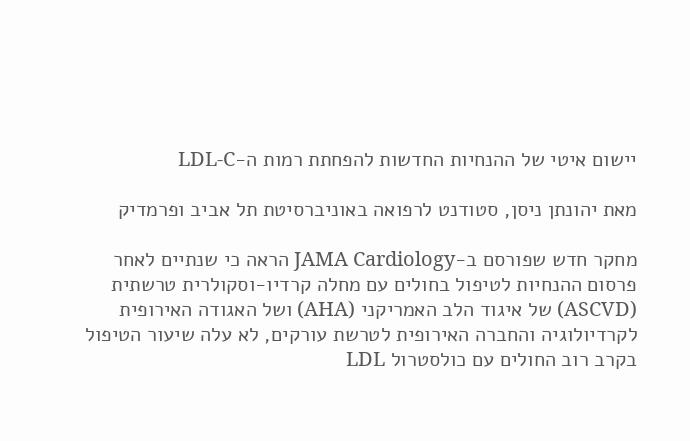יישום איטי של ההנחיות החדשות להפחתת רמות ה-LDL-C

מאת יהונתן ניסן, סטודנט לרפואה באוניברסיטת תל אביב ופרמדיק

מחקר חדש שפורסם ב-JAMA Cardiology הראה כי שנתיים לאחר פרסום ההנחיות לטיפול בחולים עם מחלה קרדיו-וסקולרית טרשתית (ASCVD) של איגוד הלב האמריקני (AHA) ושל האגודה האירופית לקרדיולוגיה והחברה האירופית לטרשת עורקים, לא עלה שיעור הטיפול בקרב רוב החולים עם כולסטרול LDL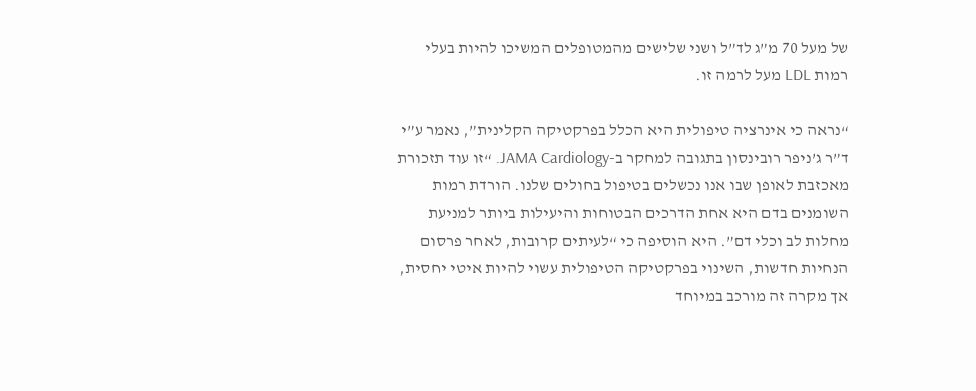של מעל 70 מ”ג לד”ל ושני שלישים מהמטופלים המשיכו להיות בעלי רמות LDL מעל לרמה זו.

“נראה כי אינרציה טיפולית היא הכלל בפרקטיקה הקלינית”, נאמר ע”י ד”ר ג’ניפר רובינסון בתגובה למחקר ב-JAMA Cardiology. “זו עוד תזכורת מאכזבת לאופן שבו אנו נכשלים בטיפול בחולים שלנו. הורדת רמות השומנים בדם היא אחת הדרכים הבטוחות והיעילות ביותר למניעת מחלות לב וכלי דם”. היא הוסיפה כי “לעיתים קרובות, לאחר פרסום הנחיות חדשות, השינוי בפרקטיקה הטיפולית עשוי להיות איטי יחסית, אך מקרה זה מורכב במיוחד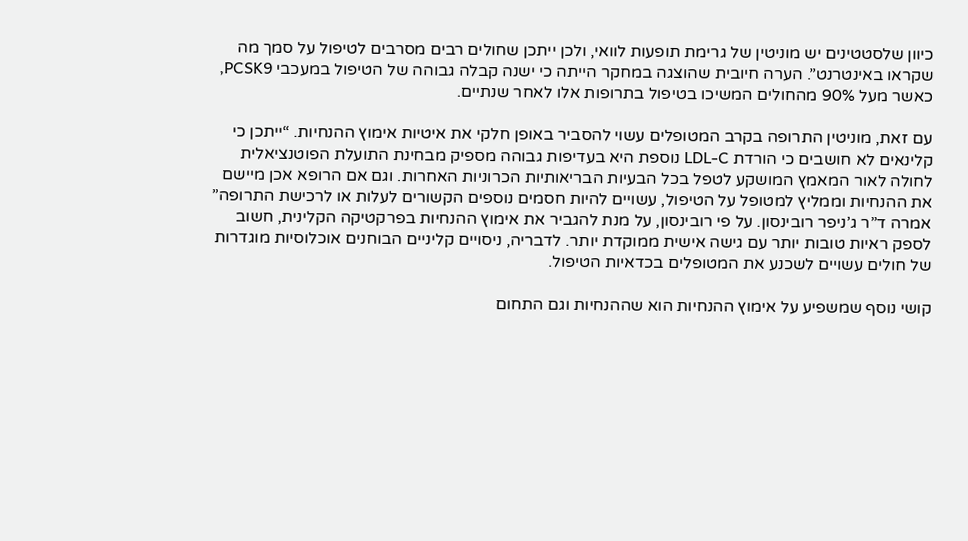כיוון שלסטטינים יש מוניטין של גרימת תופעות לוואי, ולכן ייתכן שחולים רבים מסרבים לטיפול על סמך מה שקראו באינטרנט”. הערה חיובית שהוצגה במחקר הייתה כי ישנה קבלה גבוהה של הטיפול במעכבי PCSK9, כאשר מעל 90% מהחולים המשיכו בטיפול בתרופות אלו לאחר שנתיים.

עם זאת, מוניטין התרופה בקרב המטופלים עשוי להסביר באופן חלקי את איטיות אימוץ ההנחיות. “ייתכן כי קלינאים לא חושבים כי הורדת LDL-C נוספת היא בעדיפות גבוהה מספיק מבחינת התועלת הפוטנציאלית לחולה לאור המאמץ המושקע לטפל בכל הבעיות הבריאותיות הכרוניות האחרות. וגם אם הרופא אכן מיישם את ההנחיות וממליץ למטופל על הטיפול, עשויים להיות חסמים נוספים הקשורים לעלות או לרכישת התרופה” אמרה ד”ר ג’ניפר רובינסון. על פי רובינסון, על מנת להגביר את אימוץ ההנחיות בפרקטיקה הקלינית, חשוב לספק ראיות טובות יותר עם גישה אישית ממוקדת יותר. לדבריה, ניסויים קליניים הבוחנים אוכלוסיות מוגדרות של חולים עשויים לשכנע את המטופלים בכדאיות הטיפול.

קושי נוסף שמשפיע על אימוץ ההנחיות הוא שההנחיות וגם התחום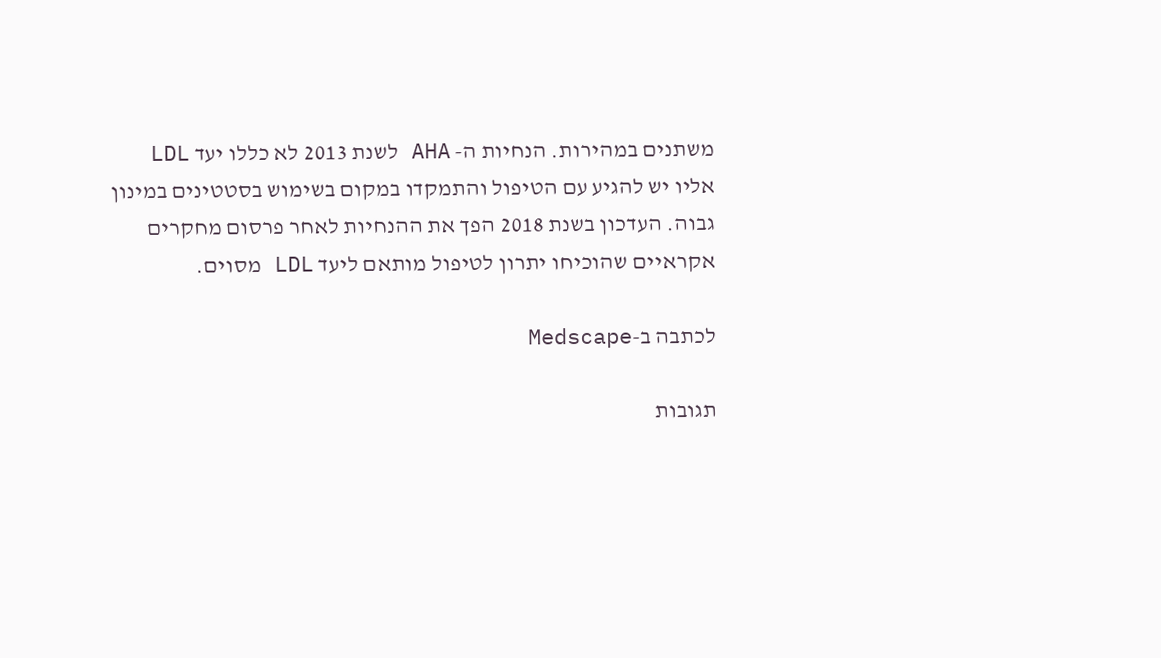משתנים במהירות. הנחיות ה- AHA לשנת 2013 לא כללו יעד LDL אליו יש להגיע עם הטיפול והתמקדו במקום בשימוש בסטטינים במינון גבוה. העדכון בשנת 2018 הפך את ההנחיות לאחר פרסום מחקרים אקראיים שהוכיחו יתרון לטיפול מותאם ליעד LDL מסוים.

לכתבה ב-Medscape

תגובות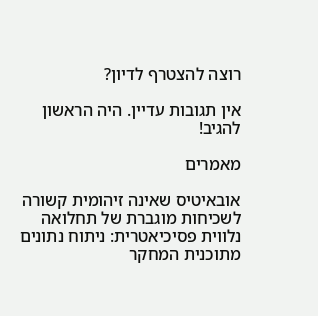רוצה להצטרף לדיון?

אין תגובות עדיין. היה הראשון להגיב!

מאמרים

אובאיטיס שאינה זיהומית קשורה לשכיחות מוגברת של תחלואה נלווית פסיכיאטרית: ניתוח נתונים מתוכנית המחקר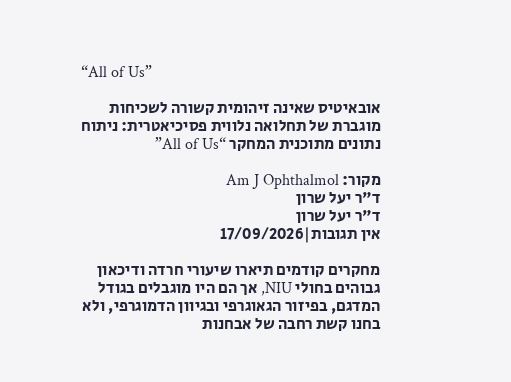“All of Us”

אובאיטיס שאינה זיהומית קשורה לשכיחות מוגברת של תחלואה נלווית פסיכיאטרית: ניתוח נתונים מתוכנית המחקר “All of Us”

מקור: Am J Ophthalmol
ד"ר יעל שרון
ד"ר יעל שרון
אין תגובות|17/09/2026

מחקרים קודמים תיארו שיעורי חרדה ודיכאון גבוהים בחולי NIU, אך הם היו מוגבלים בגודל המדגם, בפיזור הגאוגרפי ובגיוון הדמוגרפי, ולא בחנו קשת רחבה של אבחנות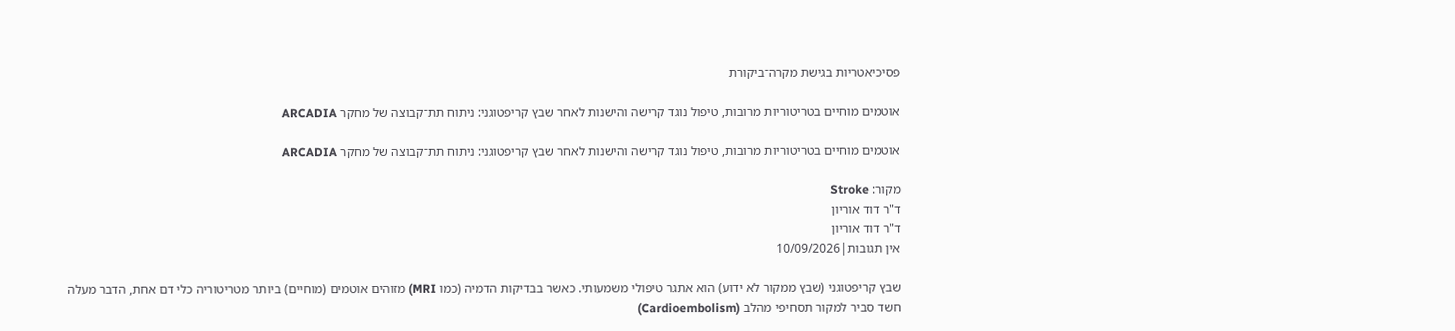פסיכיאטריות בגישת מקרה־ביקורת

אוטמים מוחיים בטריטוריות מרובות, טיפול נוגד קרישה והישנות לאחר שבץ קריפטוגני: ניתוח תת־קבוצה של מחקר ARCADIA

אוטמים מוחיים בטריטוריות מרובות, טיפול נוגד קרישה והישנות לאחר שבץ קריפטוגני: ניתוח תת־קבוצה של מחקר ARCADIA

מקור: Stroke
ד"ר דוד אוריון
ד"ר דוד אוריון
אין תגובות|10/09/2026

שבץ קריפטוגני (שבץ ממקור לא ידוע) הוא אתגר טיפולי משמעותי. כאשר בבדיקות הדמיה (כמו MRI) מזוהים אוטמים (מוחיים) ביותר מטריטוריה כלי דם אחת, הדבר מעלה חשד סביר למקור תסחיפי מהלב (Cardioembolism)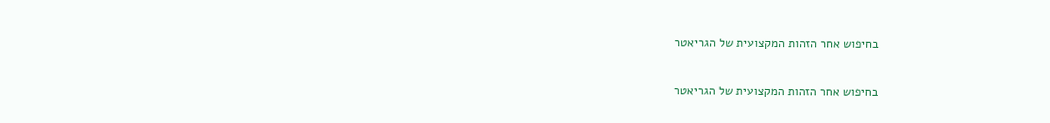בחיפוש אחר הזהות המקצועית של הגריאטר

בחיפוש אחר הזהות המקצועית של הגריאטר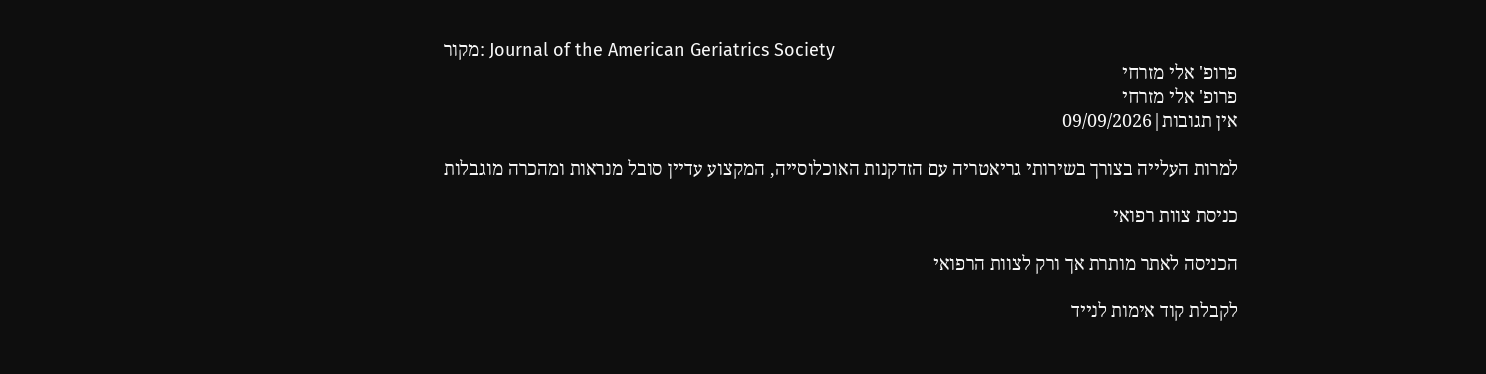מקור: Journal of the American Geriatrics Society
פרופ' אלי מזרחי
פרופ' אלי מזרחי
אין תגובות|09/09/2026

למרות העלייה בצורך בשירותי גריאטריה עם הזדקנות האוכלוסייה, המקצוע עדיין סובל מנראות ומהכרה מוגבלות

כניסת צוות רפואי

הכניסה לאתר מותרת אך ורק לצוות הרפואי

לקבלת קוד אימות לנייד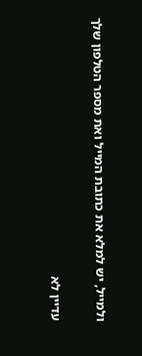ולמייל, יש למלא את כתובת המייל ואת מספר הטלפון שלך

עדיין לא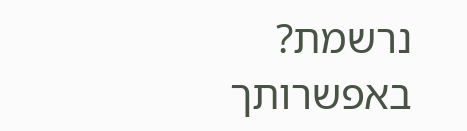נרשמת? באפשרותך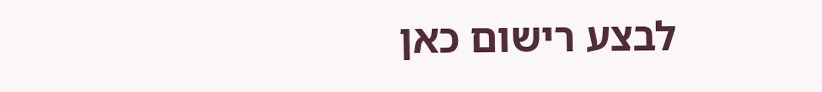לבצע רישום כאן